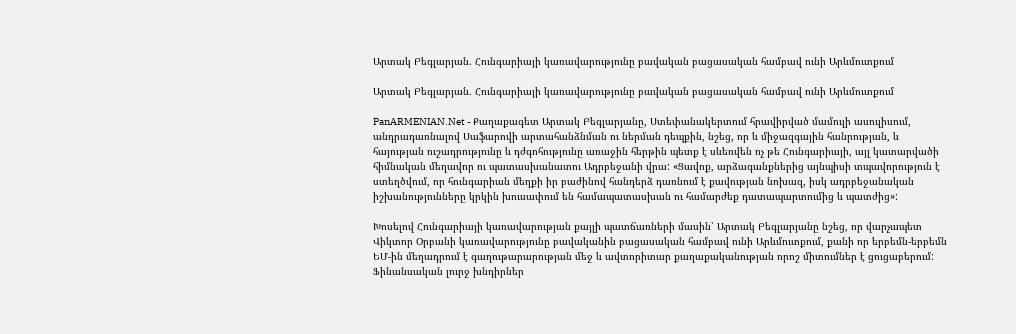Արտակ Բեգլարյան. Հունգարիայի կառավարությունը բավական բացասական համբավ ունի Արևմուտքում

Արտակ Բեգլարյան. Հունգարիայի կառավարությունը բավական բացասական համբավ ունի Արևմուտքում

PanARMENIAN.Net - Քաղաքագետ Արտակ Բեգլարյանը, Ստեփանակերտում հրավիրված մամուլի ասուլիսում, անդրադառնալով Սաֆարովի արտահանձնման ու ներման դեպքին, նշեց, որ և միջազգային հանրության, և հայության ուշադրությունը և դժգոհությունը առաջին հերթին պետք է սևեռվեն ոչ թե Հունգարիայի, այլ կատարվածի հիմնական մեղավոր ու պատասխանատու Ադրբեջանի վրա: «Ցավոք, արձագանքներից այնպիսի տպավորություն է ստեղծվում, որ հունգարիան մեղքի իր բաժինով հանդերձ դառնում է քավության նոխազ, իսկ ադրբեջանական իշխանությունները կրկին խուսափում են համապատասխան ու համարժեք դատապարտումից և պատժից»:

Խոսելով Հունգարիայի կառավարության քայլի պատճառների մասին՝ Արտակ Բեգլարյանը նշեց, որ վարչապետ Վիկտոր Օրբանի կառավարությունը բավականին բացասական համբավ ունի Արևմուտքում, քանի որ երբեմն-երբեմն ԵՄ-ին մեղադրում է գաղութարարության մեջ և ավտորիտար քաղաքականության որոշ միտումներ է ցուցաբերում: Ֆինանսական լուրջ խնդիրներ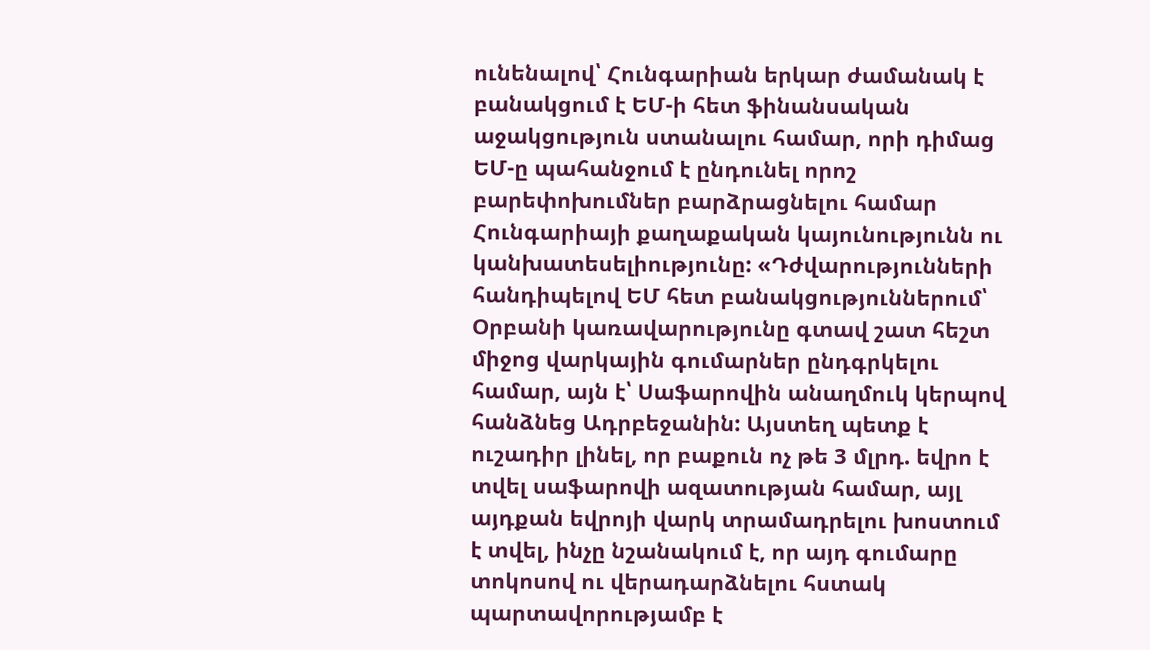ունենալով՝ Հունգարիան երկար ժամանակ է բանակցում է ԵՄ-ի հետ ֆինանսական աջակցություն ստանալու համար, որի դիմաց ԵՄ-ը պահանջում է ընդունել որոշ բարեփոխումներ բարձրացնելու համար Հունգարիայի քաղաքական կայունությունն ու կանխատեսելիությունը: «Դժվարությունների հանդիպելով ԵՄ հետ բանակցություններում՝ Օրբանի կառավարությունը գտավ շատ հեշտ միջոց վարկային գումարներ ընդգրկելու համար, այն է՝ Սաֆարովին անաղմուկ կերպով հանձնեց Ադրբեջանին: Այստեղ պետք է ուշադիր լինել, որ բաքուն ոչ թե 3 մլրդ. եվրո է տվել սաֆարովի ազատության համար, այլ այդքան եվրոյի վարկ տրամադրելու խոստում է տվել, ինչը նշանակում է, որ այդ գումարը տոկոսով ու վերադարձնելու հստակ պարտավորությամբ է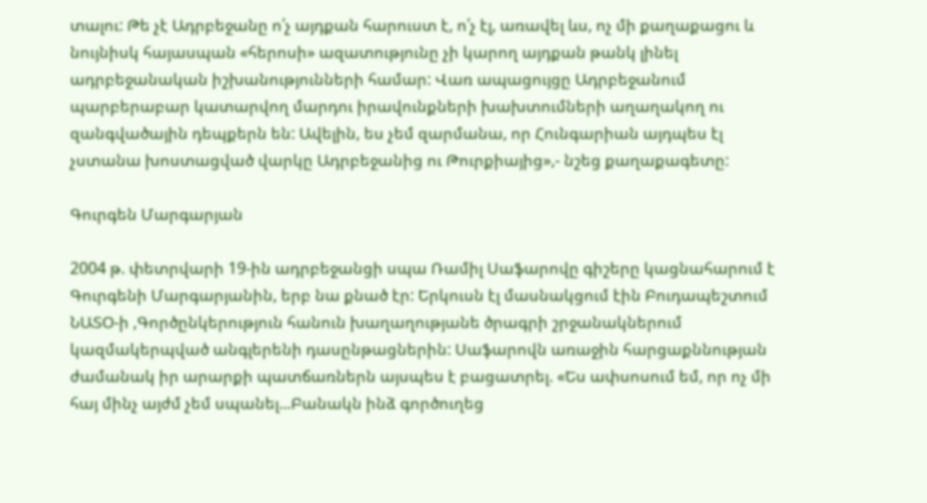տալու: Թե չէ Ադրբեջանը ո՛չ այդքան հարուստ է, ո՛չ էլ, առավել ևս, ոչ մի քաղաքացու և նույնիսկ հայասպան «հերոսի» ազատությունը չի կարող այդքան թանկ լինել ադրբեջանական իշխանությունների համար: Վառ ապացույցը Ադրբեջանում պարբերաբար կատարվող մարդու իրավունքների խախտումների աղաղակող ու զանգվածային դեպքերն են: Ավելին, ես չեմ զարմանա, որ Հունգարիան այդպես էլ չստանա խոստացված վարկը Ադրբեջանից ու Թուրքիայից»,- նշեց քաղաքագետը:

Գուրգեն Մարգարյան

2004 թ. փետրվարի 19-ին ադրբեջանցի սպա Ռամիլ Սաֆարովը գիշերը կացնահարում է Գուրգենի Մարգարյանին, երբ նա քնած էր: Երկուսն էլ մասնակցում էին Բուդապեշտում ՆԱՏՕ-ի ,Գործընկերություն հանուն խաղաղությանե ծրագրի շրջանակներում կազմակերպված անգլերենի դասընթացներին: Սաֆարովն առաջին հարցաքննության ժամանակ իր արարքի պատճառներն այսպես է բացատրել. «Ես ափսոսում եմ, որ ոչ մի հայ մինչ այժմ չեմ սպանել...Բանակն ինձ գործուղեց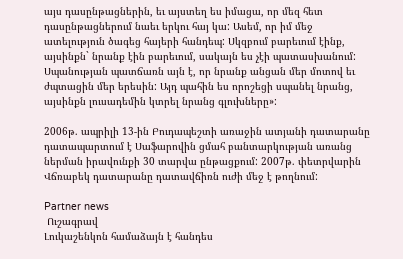այս դասընթացներին, եւ այստեղ ես իմացա, որ մեզ հետ դասընթացներում նաեւ երկու հայ կա: Ասեմ, որ իմ մեջ ատելություն ծագեց հայերի հանդեպ: Սկզբում բարեւում էինք, այսինքն` նրանք էին բարեւում, սակայն ես չէի պատասխանում: Սպանության պատճառն այն է, որ նրանք անցան մեր մոտով եւ ժպտացին մեր երեսին: Այդ պահին ես որոշեցի սպանել նրանց, այսինքն լուսադեմին կտրել նրանց գլուխները»:

2006թ. ապրիլի 13-ին Բուդապեշտի առաջին ատյանի դատարանը դատապարտում է Սաֆարովին ցմահ բանտարկության առանց ներման իրավունքի 30 տարվա ընթացքում: 2007թ. փետրվարին Վճռաբեկ դատարանը դատավճիռն ուժի մեջ է թողնում:

Partner news
 Ուշագրավ
Լուկաշենկոն համաձայն է հանդես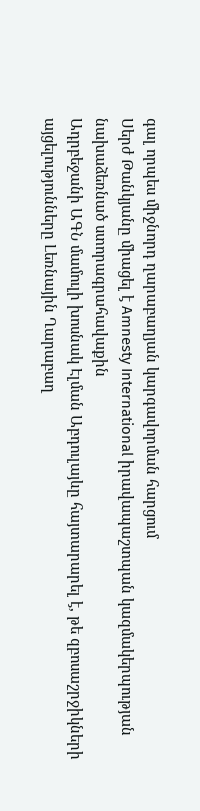գալ որպես միջնորդ ղարաբաղյան կարգավորման հարցում
Սերժ Թանկյանը միացել է Amnesty International իրավապաշտպան կազմակերպության նախաձեռնած ստորագրահավաքին
Ադրբեջանի ԱԳՆ մամուլի խոսնակ Էլման Աբդուլայևը հայտարարել է, թե զբոսաշրջիկների այցելությունները Լեռնային Ղարաբաղ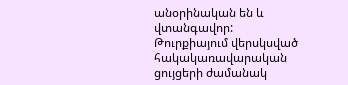անօրինական են և վտանգավոր:
Թուրքիայում վերսկսված հակակառավարական ցույցերի ժամանակ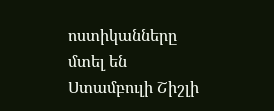ոստիկանները մտել են Ստամբուլի Շիշլի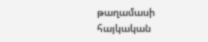թաղամասի հայկական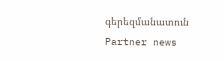գերեզմանատուն
Partner news